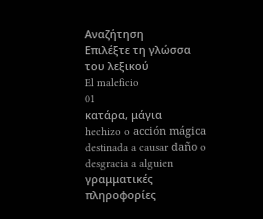Αναζήτηση
Επιλέξτε τη γλώσσα του λεξικού
El maleficio
01
κατάρα, μάγια
hechizo o acción mágica destinada a causar daño o desgracia a alguien
γραμματικές πληροφορίες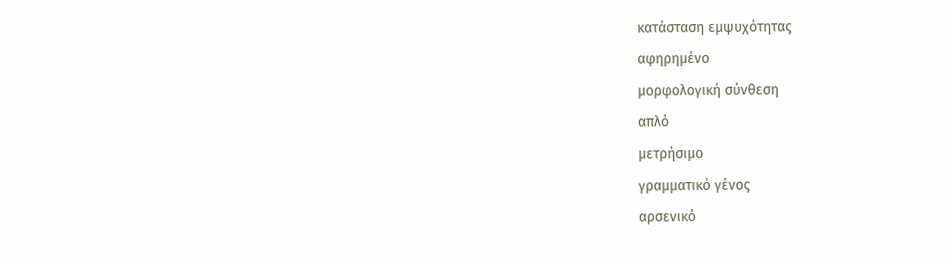κατάσταση εμψυχότητας
αφηρημένο
μορφολογική σύνθεση
απλό
μετρήσιμο
γραμματικό γένος
αρσενικό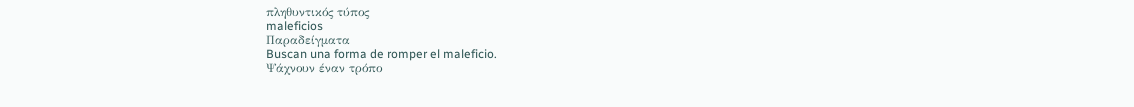πληθυντικός τύπος
maleficios
Παραδείγματα
Buscan una forma de romper el maleficio.
Ψάχνουν έναν τρόπο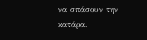να σπάσουν την κατάρα.